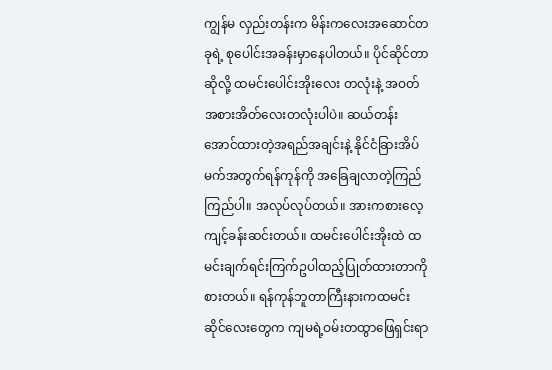ကျွန်မ လှည်းတန်းက မိန်းကလေးအဆောင်တခုရဲ့ စုပေါင်းအခန်းမှာနေပါတယ်။ ပိုင်ဆိုင်တာဆိုလို့ ထမင်းပေါင်းအိုးလေး တလုံးနဲ့ အဝတ်အစားအိတ်လေးတလုံးပါပဲ။ ဆယ်တန်းအောင်ထားတဲ့အရည်အချင်းနဲ့ နိုင်ငံခြားအိပ်မက်အတွက်ရန်ကုန်ကို အခြေချလာတဲ့ကြည်ကြည်ပါ။ အလုပ်လုပ်တယ်။ အားကစားလေ့ကျင့်ခန်းဆင်းတယ်။ ထမင်းပေါင်းအိုးထဲ ထမင်းချက်ရင်းကြက်ဥပါထည့်ပြုတ်ထားတာကိုစားတယ်။ ရန်ကုန်ဘူတာကြီးနားကထမင်းဆိုင်လေးတွေက ကျမရဲ့ဝမ်းတထွာဖြေရှင်းရာ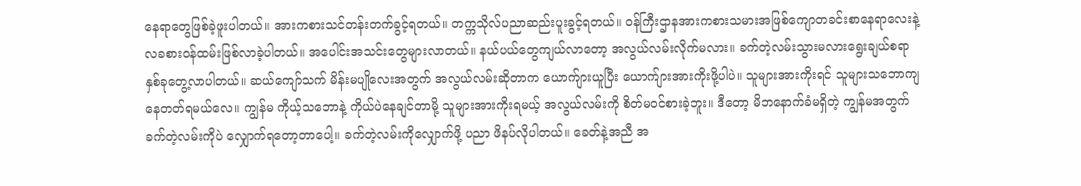နေရာတွေဖြစ်ခဲ့ဖူးပါတယ်။ အားကစားသင်တန်းတက်ခွင့်ရတယ်။ တက္ကသိုလ်ပညာဆည်းပူးခွင့်ရတယ်။ ဝန်ကြီးဌာနအားကစားသမားအဖြစ်ကျောတခင်းစာနေရာလေးနဲ့ လခစားဝန်ထမ်းဖြစ်လာခဲ့ပါတယ်။ အပေါင်းအသင်းတွေများလာတယ်။ နယ်ပယ်တွေကျယ်လာတော့ အလွယ်လမ်းလိုက်မလား။ ခက်တဲ့လမ်းသွားမလားရွေးချယ်စရာနှစ်ခုတွေ့လာပါတယ်။ ဆယ်ကျော်သက် မိန်းမပျိုလေးအတွက် အလွယ်လမ်းဆိုတာက ယောက်ျားယူပြီး ယောက်ျားအားကိုးဖို့ပါပဲ။ သူများအားကိုးရင် သူများသဘောကျ နေတတ်ရမယ်လေ။ ကျွန်မ ကိုယ့်သဘောနဲ့ ကိုယ်ပဲနေချင်တာမို့ သူများအားကိုးရမယ့် အလွယ်လမ်းကို စိတ်မဝင်စားခဲ့ဘူး။ ဒီတော့ မိဘနောက်ခံမရှိတဲ့ ကျွန်မအတွက် ခက်တဲ့လမ်းကိုပဲ လျှောက်ရတော့တာပေါ့။ ခက်တဲ့လမ်းကိုလျှောက်ဖို့ ပညာ ဖိနပ်လိုပါတယ်။ ခေတ်နဲ့အညီ အ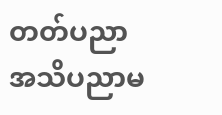တတ်ပညာ အသိပညာမ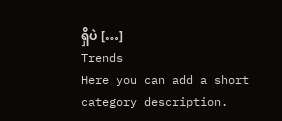ရှိပဲ […]
Trends
Here you can add a short category description.